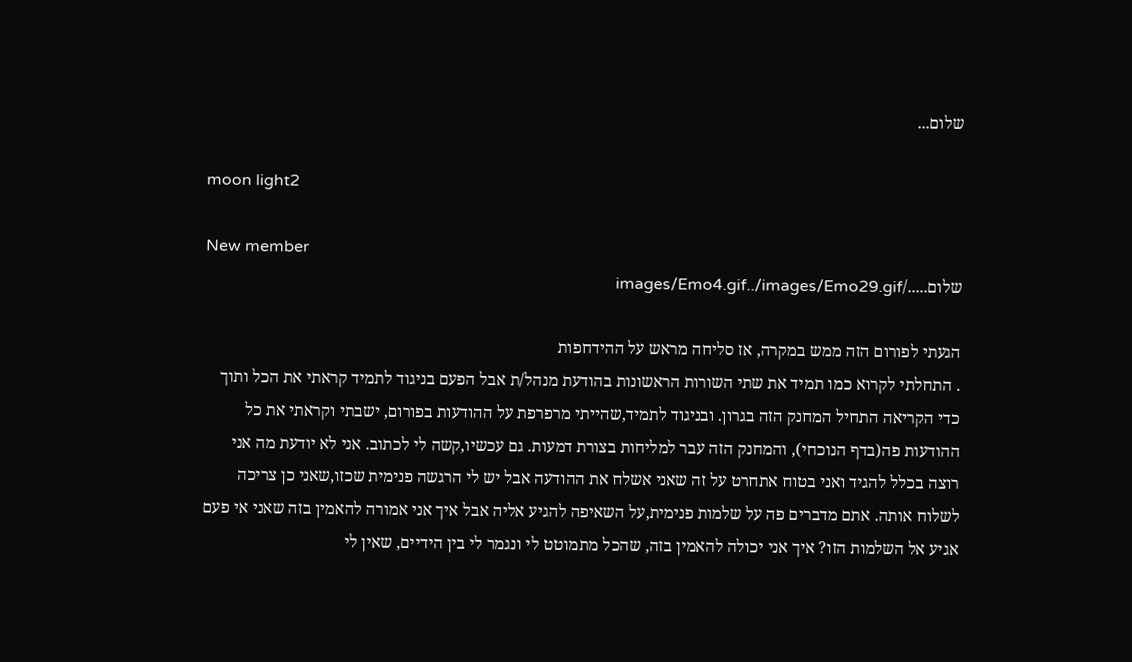שלום...

moon light2

New member
שלום...../images/Emo4.gif../images/Emo29.gif

הגעתי לפורום הזה ממש במקרה, אז סליחה מראש על ההידחפות
. התחלתי לקרוא כמו תמיד את שתי השורות הראשונות בהודעת מנהל/ת אבל הפעם בניגוד לתמיד קראתי את הכל ותוך כדי הקריאה התחיל המחנק הזה בגרון. ובניגוד לתמיד,שהייתי מרפרפת על ההודעות בפורום, ישבתי וקראתי את כל ההודעות פה(בדף הנוכחי), והמחנק הזה עבר למליחות בצורת דמעות. גם עכשיו,קשה לי לכתוב. אני לא יודעת מה אני רוצה בכלל להגיד ואני בטוח אתחרט על זה שאני אשלח את ההודעה אבל יש לי הרגשה פנימית שכזו,שאני כן צריכה לשלוח אותה. אתם מדברים פה על שלמות פנימית,על השאיפה להגיע אליה אבל איך אני אמורה להאמין בזה שאני אי פעם אגיע אל השלמות הזו? איך אני יכולה להאמין בזה, שהכל מתמוטט לי ונגמר לי בין הידיים, שאין לי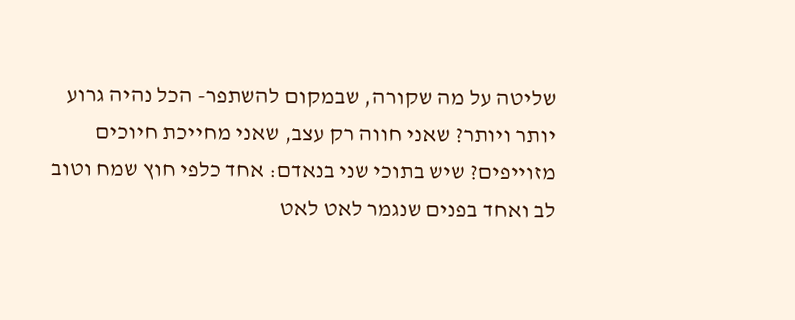שליטה על מה שקורה, שבמקום להשתפר- הכל נהיה גרוע יותר ויותר? שאני חווה רק עצב, שאני מחייכת חיוכים מזוייפים? שיש בתוכי שני בנאדם: אחד כלפי חוץ שמח וטוב לב ואחד בפנים שנגמר לאט לאט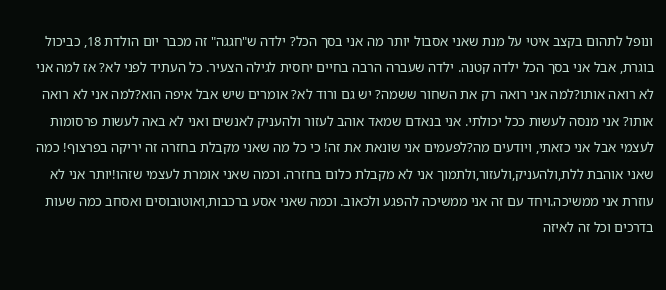ונופל לתהום בקצב איטי על מנת שאני אסבול יותר מה אני בסך הכל? ילדה ש"חגגה" זה מכבר יום הולדת 18, כביכול בוגרת, אבל אני בסך הכל ילדה קטנה. ילדה שעברה הרבה בחיים יחסית לגילה הצעיר. כל העתיד לפני לא? אז למה אני לא רואה אותו?למה אני רואה רק את השחור ששמה? יש גם ורוד לא? אומרים שיש אבל איפה הוא?למה אני לא רואה אותו? אני מנסה לעשות ככל יכולתי. אני בנאדם שמאד אוהב לעזור ולהעניק לאנשים ואני לא באה לעשות פרסומות לעצמי אבל אני כזאתי, ויודעים מה?לפעמים אני שונאת את זה! כי כל מה שאני מקבלת בחזרה זה יריקה בפרצוף! כמה שאני אוהבת ללת,ולהעניק,ולעזור,ולתמוך אני לא מקבלת כלום בחזרה. וכמה שאני אומרת לעצמי שזהו!יותר אני לא עוזרת אני ממשיכה.ויחד עם זה אני ממשיכה להפגע ולכאוב. וכמה שאני אסע ברכבות,ואוטובוסים ואסחב כמה שעות בדרכים וכל זה לאיזה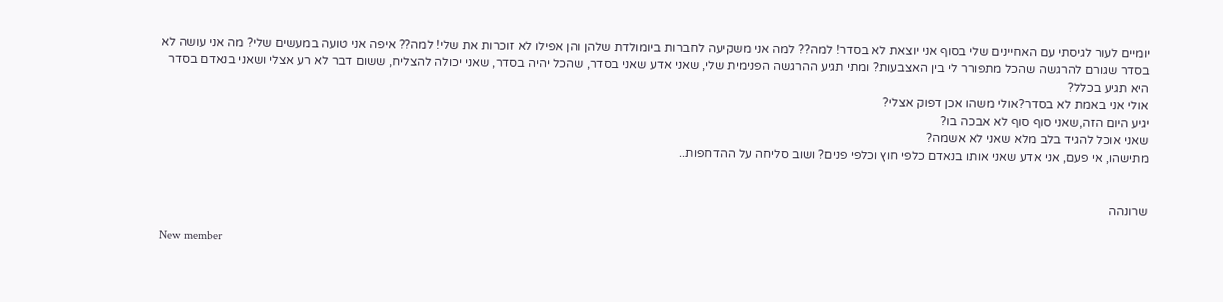יומיים לעור לגיסתי עם האחיינים שלי בסוף אני יוצאת לא בסדר! למה?? למה אני משקיעה לחברות ביומולדת שלהן והן אפילו לא זוכרות את שלי! למה?? איפה אני טועה במעשים שלי? מה אני עושה לא בסדר שגורם להרגשה שהכל מתפורר לי בין האצבעות? ומתי תגיע ההרגשה הפנימית שלי, שאני אדע שאני בסדר, שהכל יהיה בסדר, שאני יכולה להצליח, ששום דבר לא רע אצלי ושאני בנאדם בסדר היא תגיע בכלל?
אולי אני באמת לא בסדר?אולי משהו אכן דפוק אצלי?
יגיע היום הזה,שאני סוף סוף לא אבכה בו?
שאני אוכל להגיד בלב מלא שאני לא אשמה?
מתישהו, אי פעם, אני אדע שאני אותו בנאדם כלפי חוץ וכלפי פנים? ושוב סליחה על ההדחפות..


שרונהה

New member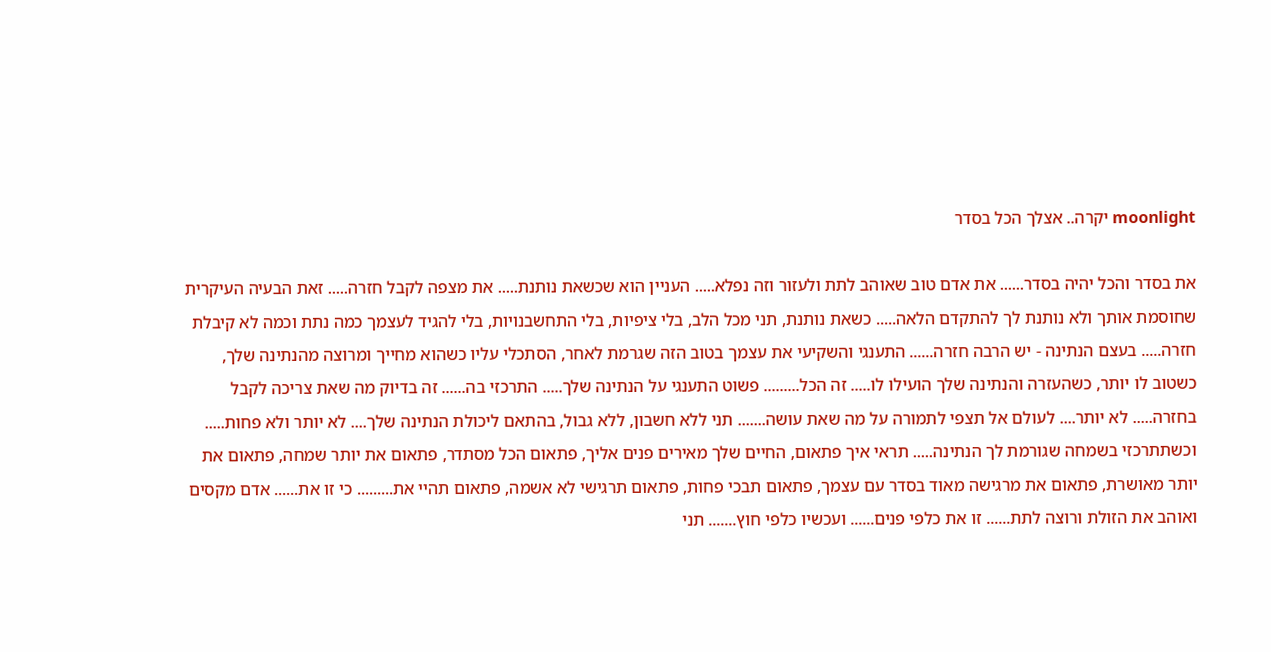moonlight יקרה.. אצלך הכל בסדר

את בסדר והכל יהיה בסדר...... את אדם טוב שאוהב לתת ולעזור וזה נפלא..... העניין הוא שכשאת נותנת..... את מצפה לקבל חזרה..... זאת הבעיה העיקרית שחוסמת אותך ולא נותנת לך להתקדם הלאה..... כשאת נותנת, תני מכל הלב, בלי ציפיות, בלי התחשבנויות, בלי להגיד לעצמך כמה נתת וכמה לא קיבלת חזרה..... בעצם הנתינה - יש הרבה חזרה...... התענגי והשקיעי את עצמך בטוב הזה שגרמת לאחר, הסתכלי עליו כשהוא מחייך ומרוצה מהנתינה שלך, כשטוב לו יותר, כשהעזרה והנתינה שלך הועילו לו..... זה הכל......... פשוט התענגי על הנתינה שלך..... התרכזי בה...... זה בדיוק מה שאת צריכה לקבל בחזרה..... לא יותר.... לעולם אל תצפי לתמורה על מה שאת עושה....... תני ללא חשבון, ללא גבול, בהתאם ליכולת הנתינה שלך.... לא יותר ולא פחות..... וכשתתרכזי בשמחה שגורמת לך הנתינה..... תראי איך פתאום, החיים שלך מאירים פנים אליך, פתאום הכל מסתדר, פתאום את יותר שמחה, פתאום את יותר מאושרת, פתאום את מרגישה מאוד בסדר עם עצמך, פתאום תבכי פחות, פתאום תרגישי לא אשמה, פתאום תהיי את......... כי זו את...... אדם מקסים ואוהב את הזולת ורוצה לתת...... זו את כלפי פנים...... ועכשיו כלפי חוץ....... תני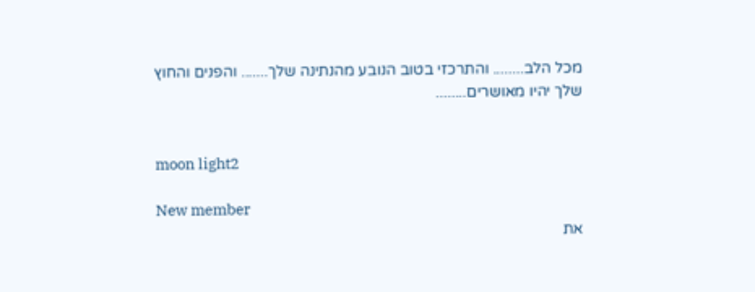מכל הלב........ והתרכזי בטוב הנובע מהנתינה שלך....... והפנים והחוץ שלך יהיו מאושרים........


moon light2

New member
את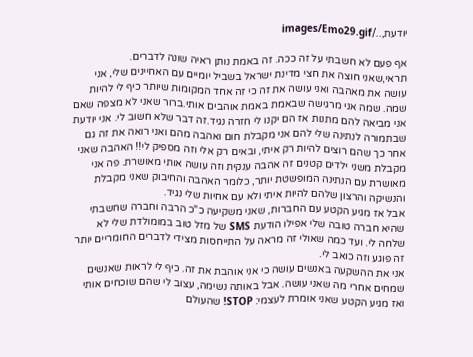יודעת,../images/Emo29.gif

אף פעם לא חשבתי על זה ככה. זה באמת נותן ראיה שונה לדברים.
תראי,שאני חוצה את חצי מדינת ישראל בשביל יומיים עם האחיינים שלי, אני עושה את מאהבה ואני עושה את זה כי זה אחד המקומות שיותר כיף לי להיות שמה. שמה אני מרגישה שבאמת באמת אוהבים אותי.ברור שאני לא מצפה שאם אני מביאה להם מתנות אז הם יקנו לי חזרה נגיד.זה דבר שלא חשוב לי. אני יודעת שבתמורה לנתינה שלי להם אני מקבלת חום ואהבה מהם ואני רואה את זה גם אחר כך שהם רוצים להיות רק איתי, ובאים רק אלי וזה מספיק לי!! האהבה שאני מקבלת משני ילדים קטנים זה אהבה ענקית וזה עושה אותי מאושרת. פה אני מאושרת עם הנתינה המופשטת יותר, כלומר האהבה והחיבוק שאני מקבלת והנשיקה והרצון שלהם להיות איתי ולא עם אחיות שלי נגיד.
אבל אז מגיע הקטע עם החברות, שאני משקיעה כ"כ הרבה וחברה שחשבתי שהיא חברה טובה שלי אפילו הודעת SMS של מזל טוב במומולדת שלי לא שלחה לי. ועד כמה שאולי זה מראה על התייחסות מצידי לדברים החומריים יותר זה פוגע וזה כואב לי.
אני את ההשקעה באנשים עושה כי אני אוהבת את זה. כיף לי לראות שאנשים שמחים אחרי מה שאני עושה. אבל באותה נשימה, עצוב לי שהם שוכחים אותי ואז מגיע הקטע שאני אומרת לעצמי: STOP! שהעולם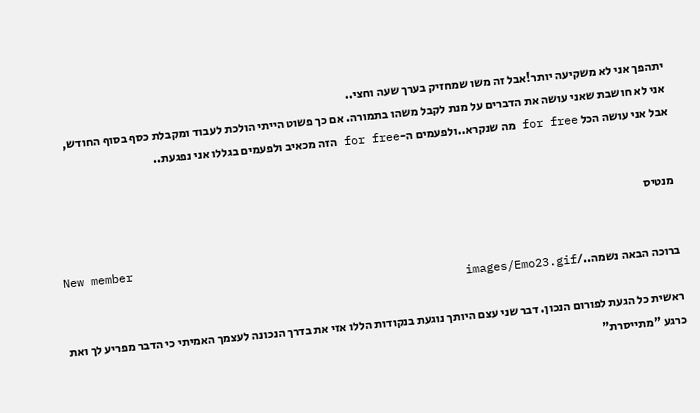יתהפך אני לא משקיעה יותר!אבל זה משו שמחזיק בערך שעה וחצי..
אני לא חושבת שאני עושה את הדברים על מנת לקבל משהו בתמורה. אם כך פשוט הייתי הולכת לעבוד ומקבלת כסף בסוף החודש, אבל אני עושה הכל for free מה שנקרא..ולפעמים ה-for free הזה מכאיב ולפעמים בגללו אני נפגעת..


מנטיס

New member
ברוכה הבאה נשמה../images/Emo23.gif

ראשית כל הגעת לפורום הנכון. דבר שני עצם היותך נוגעת בנקודות הללו אזי את בדרך הנכונה לעצמך האמיתי כי הדבר מפריע לך ואת כרגע "מתייסרת"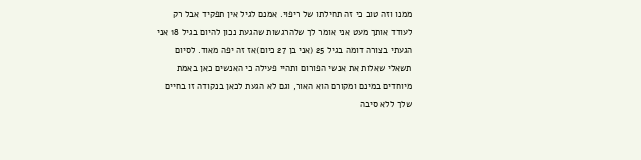ממנו וזה טוב כי זה תחילתו של ריפוי. אמנם לגיל אין תפקיד אבל רק לעודד אותך מעט אני אומר לך שלהרגשות שהגעת נכון להיום בגיל 18 אני הגעתי בצורה דומה בגיל 25 (אני בן 27 כיום)אז זה יפה מאוד. לסיום תשאלי שאלות את אנשי הפורום ותהיי פעילה כי האנשים כאן באמת מיוחדים במינם ומקורם הוא האור, וגם לא הגעת לכאן בנקודה זו בחיים שלך ללא סיבה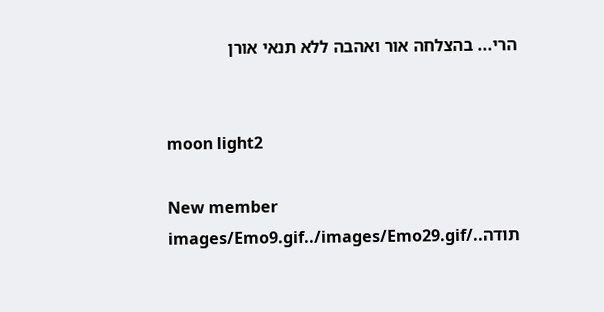הרי... בהצלחה אור ואהבה ללא תנאי אורן


moon light2

New member
תודה../images/Emo9.gif../images/Emo29.gif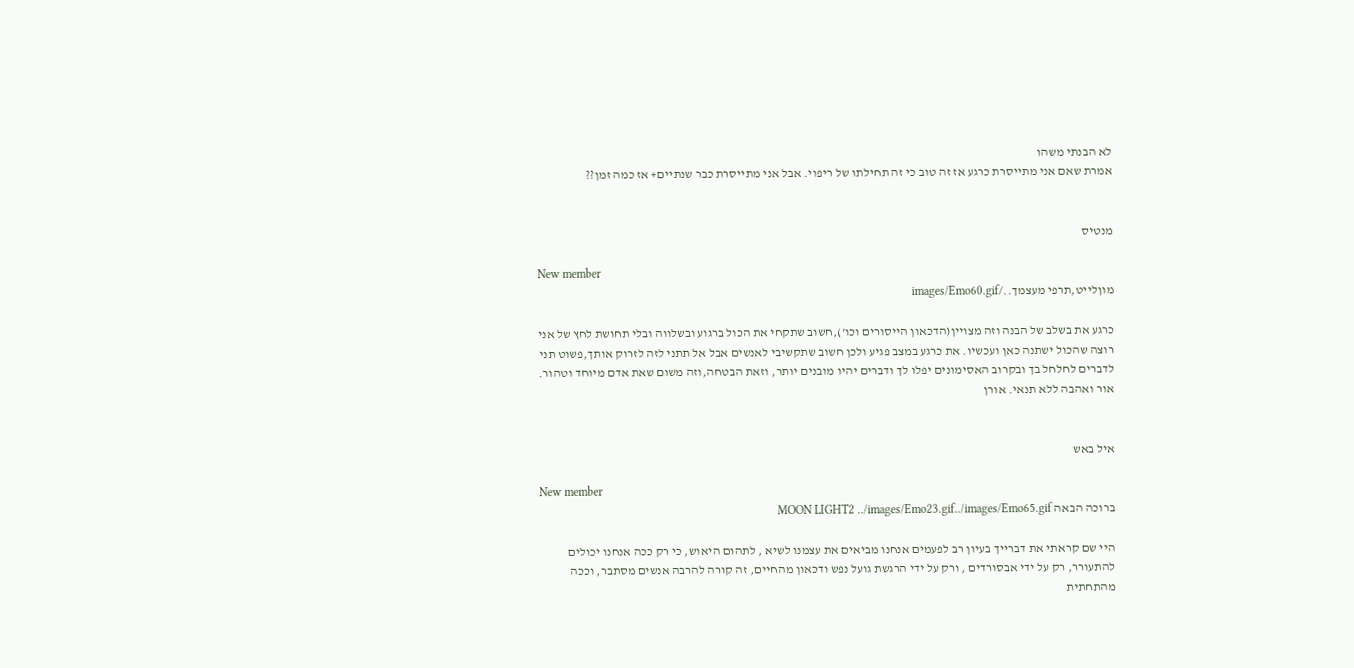לא הבנתי משהו
אמרת שאם אני מתייסרת כרגע אז זה טוב כי זה תחילתו של ריפוי. אבל אני מתייסרת כבר שנתיים+ אז כמה זמן??


מנטיס

New member
מוןלייט,תרפי מעצמך../images/Emo60.gif

כרגע את בשלב של הבנה וזה מצויין(הדכאון הייסורים וכו'),חשוב שתקחי את הכול ברגוע ובשלווה ובלי תחושת לחץ של אני רוצה שהכול ישתנה כאן ועכשיו. את כרגע במצב פגיע ולכן חשוב שתקשיבי לאנשים אבל אל תתני לזה לזרוק אותך,פשוט תני לדברים לחלחל בך ובקרוב האסימונים יפלו לך ודברים יהיו מובנים יותר, וזאת הבטחה,וזה משום שאת אדם מיוחד וטהור. אור ואהבה ללא תנאי. אורן


איל באש

New member
ברוכה הבאה MOON LIGHT2 ../images/Emo23.gif../images/Emo65.gif

היי שם קראתי את דברייך בעיון רב לפעמים אנחנו מביאים את עצמנו לשיא , לתהום היאוש, כי רק ככה אנחנו יכולים להתעורר, רק על ידי אבסורדים , ורק על ידי הרגשת גועל נפש ודכאון מהחיים, זה קורה להרבה אנשים מסתבר, וככה מהתחתית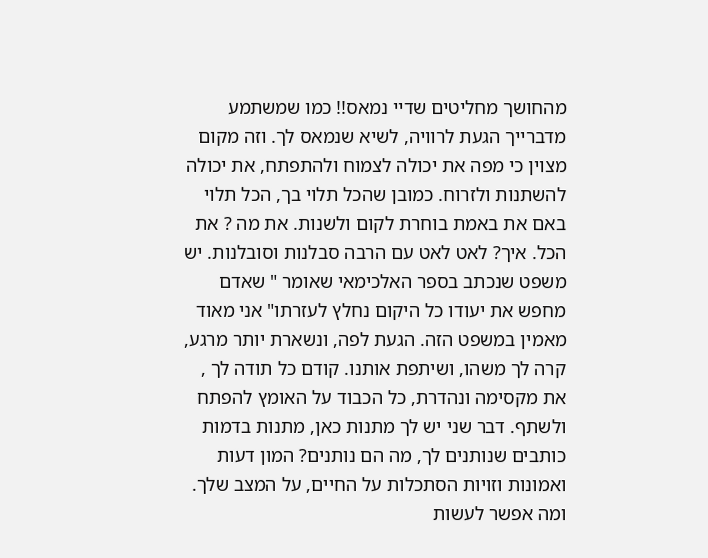מהחושך מחליטים שדיי נמאס!! כמו שמשתמע מדברייך הגעת לרוויה, לשיא שנמאס לך. וזה מקום מצוין כי מפה את יכולה לצמוח ולהתפתח, את יכולה להשתנות ולזרוח. כמובן שהכל תלוי בך, הכל תלוי באם את באמת בוחרת לקום ולשנות. את מה ? את הכל. איך? לאט לאט עם הרבה סבלנות וסובלנות. יש משפט שנכתב בספר האלכימאי שאומר " שאדם מחפש את יעודו כל היקום נחלץ לעזרתו" אני מאוד מאמין במשפט הזה. הגעת לפה, ונשארת יותר מרגע, קרה לך משהו, ושיתפת אותנו. קודם כל תודה לך , את מקסימה ונהדרת, כל הכבוד על האומץ להפתח ולשתף. דבר שני יש לך מתנות כאן, מתנות בדמות כותבים שנותנים לך, מה הם נותנים? המון דעות ואמונות וזויות הסתכלות על החיים, על המצב שלך. ומה אפשר לעשות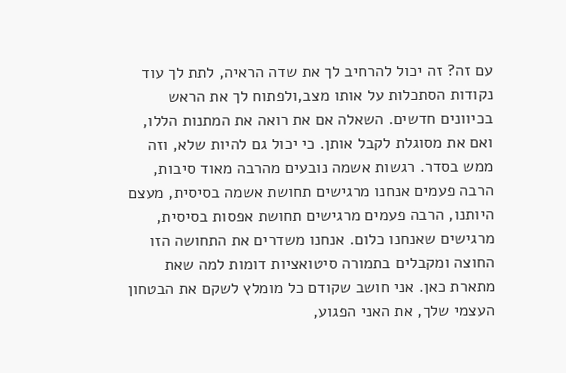עם זה? זה יכול להרחיב לך את שדה הראיה, לתת לך עוד נקודות הסתכלות על אותו מצב,ולפתוח לך את הראש בכיוונים חדשים. השאלה אם את רואה את המתנות הללו, ואם את מסוגלת לקבל אותן. כי יכול גם להיות שלא, וזה ממש בסדר. רגשות אשמה נובעים מהרבה מאוד סיבות, הרבה פעמים אנחנו מרגישים תחושת אשמה בסיסית, מעצם היותנו, הרבה פעמים מרגישים תחושת אפסות בסיסית, מרגישים שאנחנו כלום. אנחנו משדרים את התחושה הזו החוצה ומקבלים בתמורה סיטואציות דומות למה שאת מתארת כאן. אני חושב שקודם כל מומלץ לשקם את הבטחון העצמי שלך, את האני הפגוע,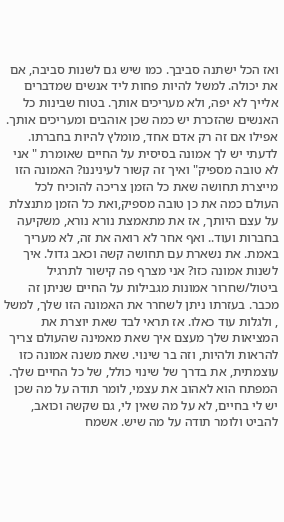ואז הכל ישתנה סביבך. כמו שיש גם לשנות סביבה, אם את יכולה. למשל להיות פחות ליד אנשים שמדברים אלייך לא יפה, ולא מעריכים אותך. בטוח שבינות כל האנשים שהזכרת יש כמה שכן אוהבים ומעריכים אותך. אפילו אם זה רק אדם אחד, מומלץ להיות בחברתו. לדעתי יש לך אמונה בסיסית על החיים שאומרת " אני לא טובה מספיק" ואיך זה קשור לעיניננו? האמונה הזו מייצרת תחושה שאת כל הזמן צריכה להוכיח לכל העולם כמה את כן טובה מספיק,ואת כל הזמן מתנצלת על עצם היותך, אז את מתאמצת נורא נורא, משקיעה בחברות ועוד.. ואף אחר לא רואה את זה, לא מעריך באמת. את נשארת עם תחושה קשה וכאב גדול. איך לשנות אמונה כזו? אני מצרף פה קישור לתרגיל ביטול/שחרור אמונות מגבילות על החיים שניתן זה מכבר. בעזרתו ניתן לשחרר את האמונה הזו שלך, למשל , ולגלות עוד כאלו. אז תראי לבד שאת יוצרת את המציאות שלך מעצם איך שאת מאמינה שהעולם צריך להראות ולהיות, וזה בר שינוי. שאת משנה אמונה כזו עוצמתית, את בדרך של שינוי כולל, של כל החיים שלך. המפתח הוא לאהוב את עצמי, לומר תודה על מה שכן יש לי בחיים, לא על מה שאין לי, גם שקשה וכואב, להביט ולומר תודה על מה שיש. אשמח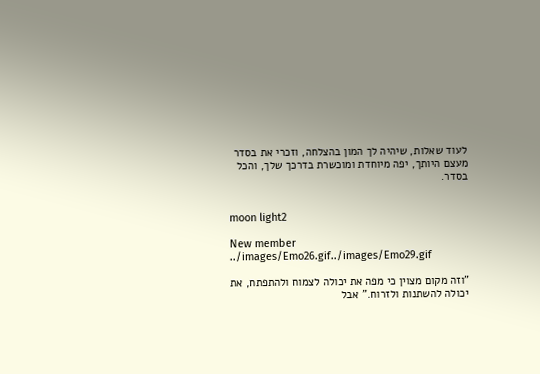לעוד שאלות, שיהיה לך המון בהצלחה, וזכרי את בסדר מעצם היותך, יפה מיוחדת ומוכשרת בדרכך שלך, והכל בסדר.


moon light2

New member
../images/Emo26.gif../images/Emo29.gif

"וזה מקום מצוין כי מפה את יכולה לצמוח ולהתפתח, את יכולה להשתנות ולזרוח." אבל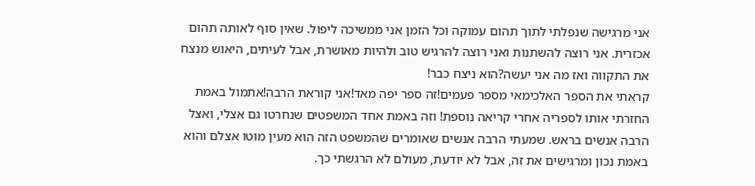אני מרגישה שנפלתי לתוך תהום עמוקה וכל הזמן אני ממשיכה ליפול. שאין סוף לאותה תהום אכזרית. אני רוצה להשתנות ואני רוצה להרגיש טוב ולהיות מאושרת, אבל לעיתים, היאוש מנצח את התקווה ואז מה אני יעשה?הוא ניצח כבר!
קראתי את הספר האלכימאי מספר פעמים!זה ספר יפה מאד!אני קוראת הרבה!אתמול באמת החזרתי אותו לספריה אחרי קריאה נוספת! וזה באמת אחד המשפטים שנחרטו גם אצלי, ואצל הרבה אנשים בראש. שמעתי הרבה אנשים שאומרים שהמשפט הזה הוא מעין מוטו אצלם והוא באמת נכון ומרגישים את זה, אבל לא יודעת, מעולם לא הרגשתי כך.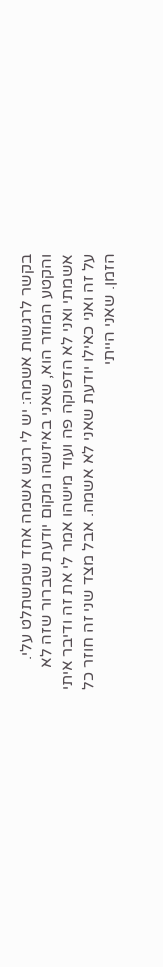בקשר לרגשות אשמה: יש לי רגש אשמה אחד שמשתלט עלי. והקטע המוזר הוא, שאני באיזשהו מקום יודעת שברור שזה לא אשמתי ואני לא הדפוקה פה ועוד מישהו אמר לי את זה ודיבר איתי על זה ואני כאילו יודעת שאני לא אשמה. אבל מצד שני זה חוזר כל הזמן. שאני הייתי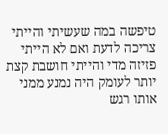טיפשה במה שעשיתי והייתי צריכה לדעת ואם לא הייתי פזיזה מדי והייתי חושבת קצת יותר לעומק היה נמנע ממני אותו רגש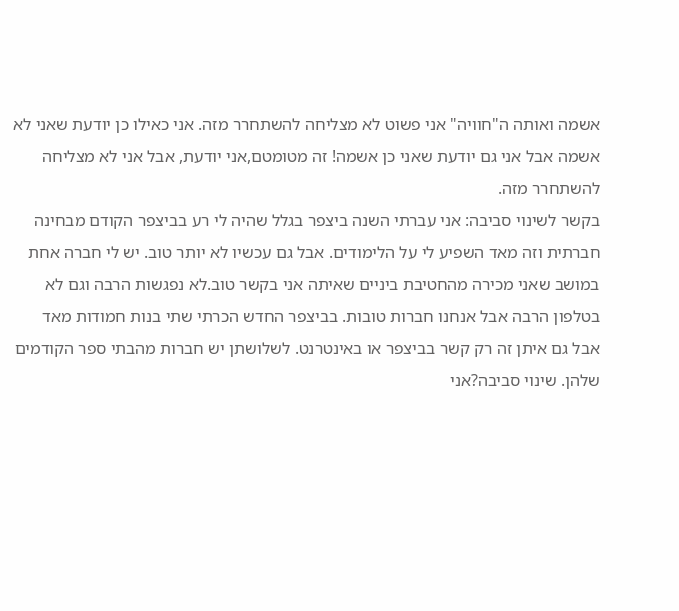אשמה ואותה ה"חוויה" אני פשוט לא מצליחה להשתחרר מזה. אני כאילו כן יודעת שאני לא אשמה אבל אני גם יודעת שאני כן אשמה! זה מטומטם,אני יודעת, אבל אני לא מצליחה להשתחרר מזה.
בקשר לשינוי סביבה: אני עברתי השנה ביצפר בגלל שהיה לי רע בביצפר הקודם מבחינה חברתית וזה מאד השפיע לי על הלימודים. אבל גם עכשיו לא יותר טוב. יש לי חברה אחת במושב שאני מכירה מהחטיבת ביניים שאיתה אני בקשר טוב.לא נפגשות הרבה וגם לא בטלפון הרבה אבל אנחנו חברות טובות. בביצפר החדש הכרתי שתי בנות חמודות מאד אבל גם איתן זה רק קשר בביצפר או באינטרנט. לשלושתן יש חברות מהבתי ספר הקודמים שלהן. שינוי סביבה?אני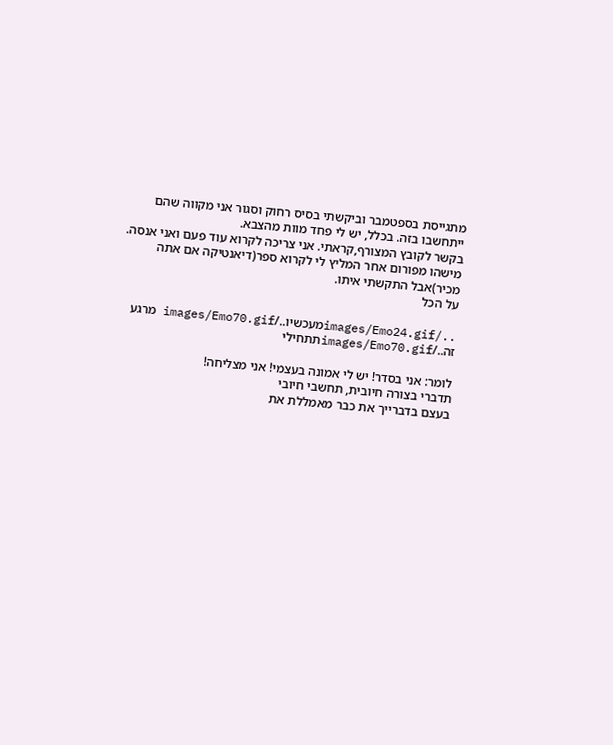מתגייסת בספטמבר וביקשתי בסיס רחוק וסגור אני מקווה שהם ייתחשבו בזה. בכלל, יש לי פחד מוות מהצבא.
בקשר לקובץ המצורף,קראתי. אני צריכה לקרוא עוד פעם ואני אנסה. מישהו מפורום אחר המליץ לי לקרוא ספר(דיאנטיקה אם אתה מכיר)אבל התקשתי איתו.
על הכל

../images/Emo24.gifמעכשיו../images/Emo70.gif מרגע זה../images/Emo70.gifתתחילי

לומר: אני בסדר! יש לי אמונה בעצמי! אני מצליחה!
תדברי בצורה חיובית, תחשבי חיובי
בעצם בדברייך את כבר מאמללת את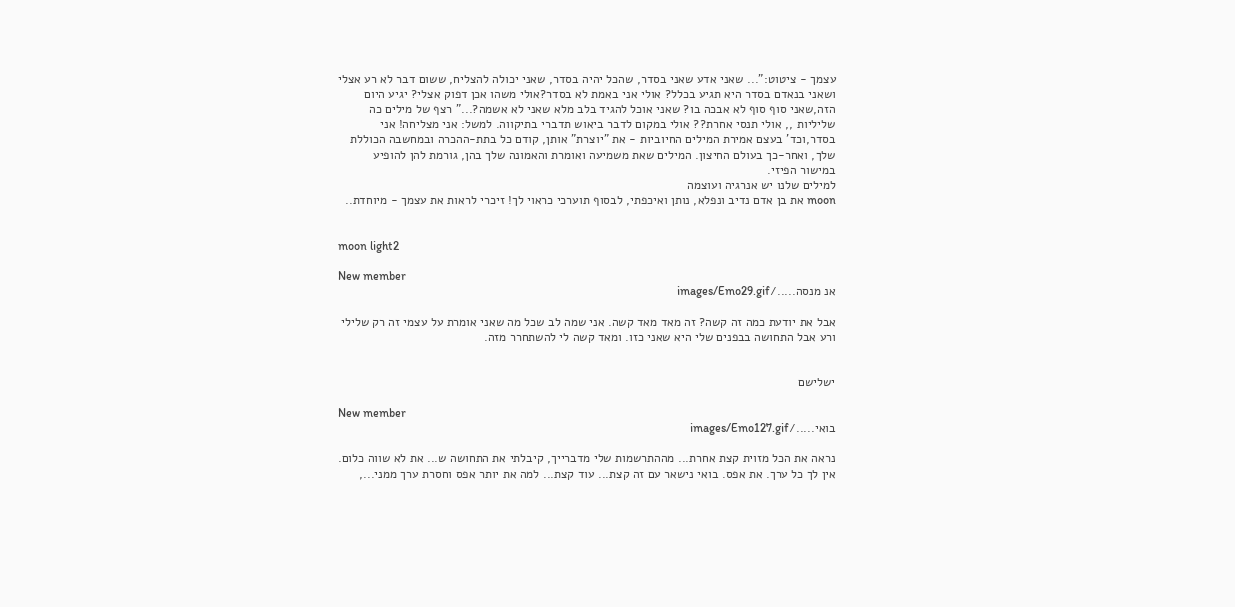עצמך - ציטוט:"... שאני אדע שאני בסדר, שהכל יהיה בסדר, שאני יכולה להצליח, ששום דבר לא רע אצלי ושאני בנאדם בסדר היא תגיע בכלל? אולי אני באמת לא בסדר?אולי משהו אכן דפוק אצלי? יגיע היום הזה,שאני סוף סוף לא אבכה בו? שאני אוכל להגיד בלב מלא שאני לא אשמה?..." רצף של מילים כה שליליות ,, אולי תנסי אחרת?? אולי במקום לדבר ביאוש תדברי בתיקווה. למשל: אני מצליחה! אני בסדר,וכד' בעצם אמירת המילים החיוביות - את "יוצרת" אותן, קודם כל בתת-ההכרה ובמחשבה הכוללת שלך, ואחר-כך בעולם החיצון. המילים שאת משמיעה ואומרת והאמונה שלך בהן, גורמת להן להופיע במישור הפיזי.
למילים שלנו יש אנרגיה ועוצמה
moon את בן אדם נדיב ונפלא, נותן ואיכפתי, לבסוף תוערכי כראוי לך! זיכרי לראות את עצמך - מיוחדת..


moon light2

New member
אנ מנסה...../images/Emo29.gif

אבל את יודעת כמה זה קשה? זה מאד מאד קשה. אני שמה לב שכל מה שאני אומרת על עצמי זה רק שלילי ורע אבל התחושה בבפנים שלי היא שאני כזו. ומאד קשה לי להשתחרר מזה.


ישלישם

New member
בואי...../images/Emo127.gif

נראה את הכל מזוית קצת אחרת... מההתרשמות שלי מדברייך, קיבלתי את התחושה ש... את לא שווה כלום. אין לך כל ערך. את אפס. בואי נישאר עם זה קצת... עוד קצת... למה את יותר אפס וחסרת ערך ממני...,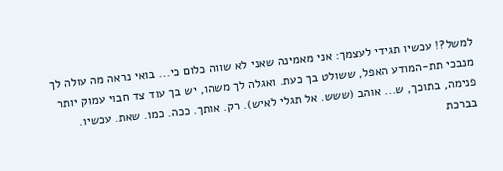למשל?! עכשיו תגידי לעצמך: אני מאמינה שאני לא שווה כלום כי... בואי נראה מה עולה לך מנבכי תת-המודע האפל, ששולט בך כעת. ואגלה לך משהו, יש בך עוד צד חבוי עמוק יותר פנימה, בתוכך, ש... אוהב (ששש. אל תגלי לאיש). רק. אותך. ככה. כמו. שאת. עכשיו. בברכת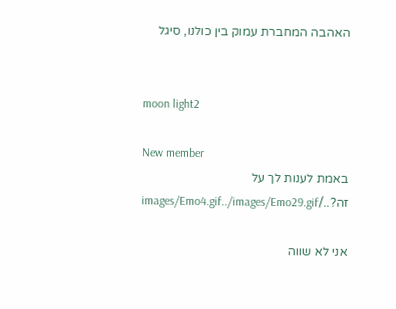האהבה המחברת עמוק בין כולנו, סיגל


moon light2

New member
באמת לענות לך על זה?../images/Emo4.gif../images/Emo29.gif

אני לא שווה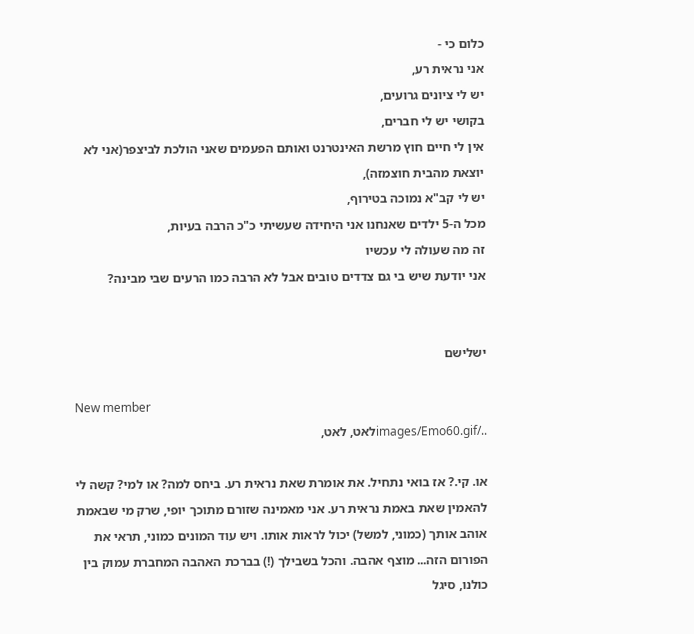כלום כי -
אני נראית רע,
יש לי ציונים גרועים,
בקושי יש לי חברים,
אין לי חיים חוץ מרשת האינטרנט ואותם הפעמים שאני הולכת לביצפר(אני לא יוצאת מהבית חוצמזה),
יש לי קב"א נמוכה בטירוף,
מכל ה-5 ילדים שאנחנו אני היחידה שעשיתי כ"כ הרבה בעיות,
זה מה שעולה לי עכשיו
אני יודעת שיש בי גם צדדים טובים אבל לא הרבה כמו הרעים שבי מבינה?


ישלישם

New member
../images/Emo60.gifלאט, לאט,

או. קי.? אז בואי נתחיל. את אומרת שאת נראית רע. ביחס למה? או למי? קשה לי להאמין שאת באמת נראית רע. אני מאמינה שזורם מתוכך יופי, שרק מי שבאמת אוהב אותך (כמוני, למשל) יכול לראות אותו. ויש עוד המונים כמוני, תראי את הפורום הזה... מוצף אהבה. והכל בשבילך (!) בברכת האהבה המחברת עמוק בין כולנו, סיגל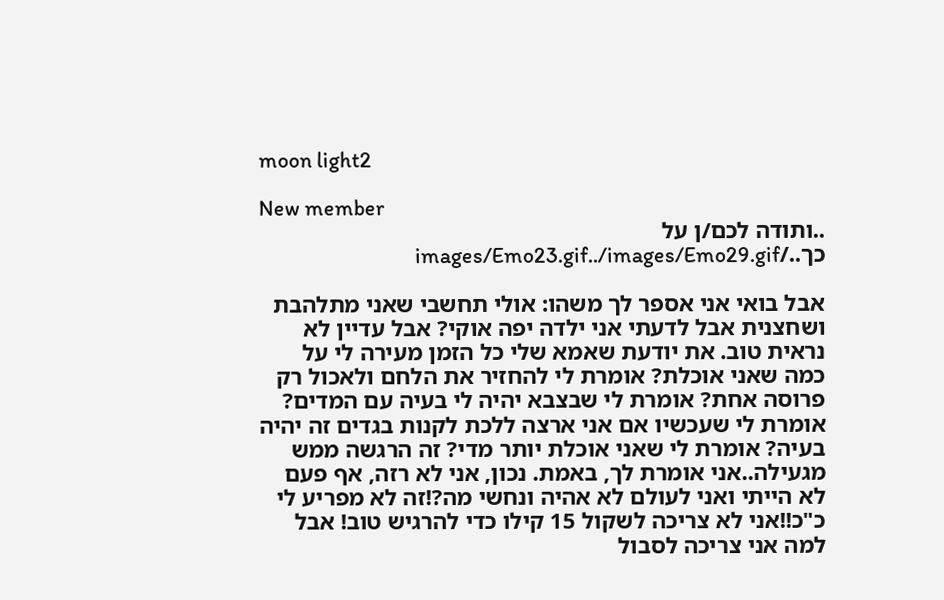moon light2

New member
..ותודה לכם/ן על כך../images/Emo23.gif../images/Emo29.gif

אבל בואי אני אספר לך משהו: אולי תחשבי שאני מתלהבת ושחצנית אבל לדעתי אני ילדה יפה אוקי? אבל עדיין לא נראית טוב. את יודעת שאמא שלי כל הזמן מעירה לי על כמה שאני אוכלת? אומרת לי להחזיר את הלחם ולאכול רק פרוסה אחת? אומרת לי שבצבא יהיה לי בעיה עם המדים? אומרת לי שעכשיו אם אני ארצה ללכת לקנות בגדים זה יהיה בעיה? אומרת לי שאני אוכלת יותר מדי? זה הרגשה ממש מגעילה..אני אומרת לך, באמת. נכון, אני לא רזה, אף פעם לא הייתי ואני לעולם לא אהיה ונחשי מה?!זה לא מפריע לי כ"כ!!אני לא צריכה לשקול 15 קילו כדי להרגיש טוב! אבל למה אני צריכה לסבול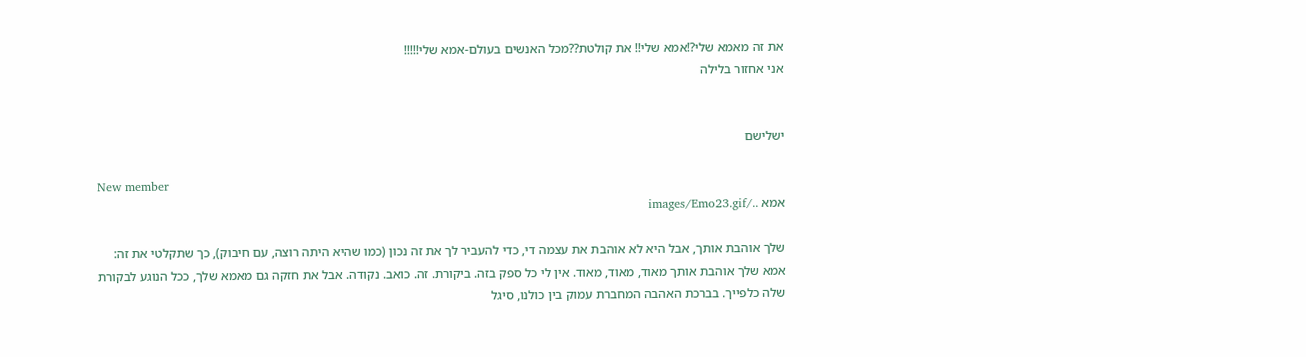את זה מאמא שלי?!אמא שלי!! את קולטת??מכל האנשים בעולם-אמא שלי!!!!!
אני אחזור בלילה


ישלישם

New member
אמא ../images/Emo23.gif

שלך אוהבת אותך, אבל היא לא אוהבת את עצמה די, כדי להעביר לך את זה נכון (כמו שהיא היתה רוצה, עם חיבוק), כך שתקלטי את זה: אמא שלך אוהבת אותך מאוד, מאוד, מאוד. אין לי כל ספק בזה. ביקורת. זה. כואב. נקודה. אבל את חזקה גם מאמא שלך, ככל הנוגע לבקורת שלה כלפייך. בברכת האהבה המחברת עמוק בין כולנו, סיגל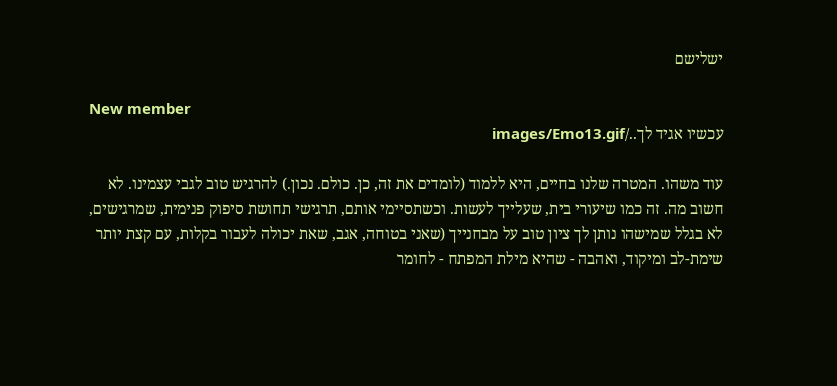ישלישם

New member
עכשיו אגיד לך../images/Emo13.gif

עוד משהו. המטרה שלנו בחיים, היא ללמוד (לומדים את זה, כן. כולם. נכון.) להרגיש טוב לגבי עצמינו. לא חשוב מה. זה כמו שיעורי בית, שעלייך לעשות. וכשתסיימי אותם, תרגישי תחושת סיפוק פנימית, שמרגישים, לא בגלל שמישהו נותן לך ציון טוב על מבחנייך (שאני בטוחה, אגב, שאת יכולה לעבור בקלות, עם קצת יותר שימת-לב ומיקוד, ואהבה - שהיא מילת המפתח - לחומר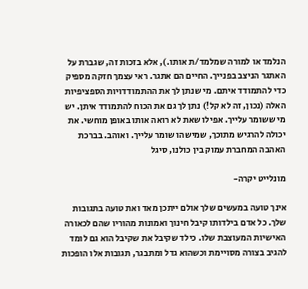הנלמד או למורה שמלמד/ת אותו.), אלא בזכות זה, שגברת על האתגר הניצב בפנייך. החיים הם אתגר. ראי עצמך חזקה מספיק כדי להתמודד איתם. מי שנתן לך את ההתמודדויות הספציפיות האלה (נכון, זה לא קל!) נתן לך גם את הכוח להתמודד איתן. יש מי ששומר עלייך. אפילו שאת לא רואה אותו באופן מוחשי. את יכולה להרגיש מתוכך, שמישהו שומר עלייך. ואוהב. בברכת האהבה המחברת עמוק בין כולנו, סיגל

מונלייט יקרה-

אינך טועה במעשים שלך אולם ייתכן מאד ואת טועה בתגובות שלך. כל אדם בילדותו קיבל חינוך ואמונות מהוריו שהם לכאורה האישיות המעוצבת שלו. כילד שקיבל את שקיבל הוא גם לומד להגיב בצורה מסויימת וכשהוא גדל ומתבגר, תגובות אלו הופכות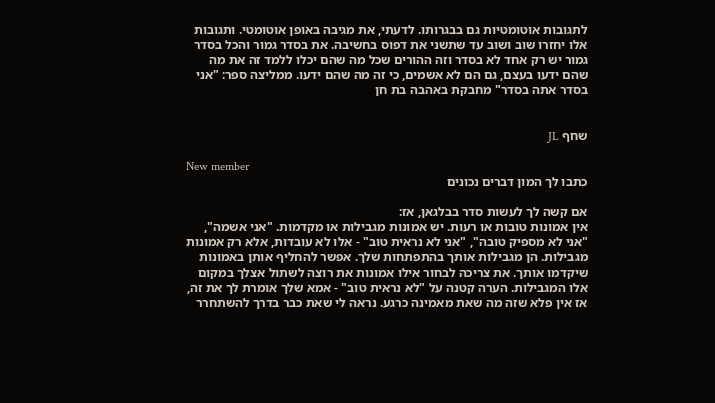לתגובות אוטומטיות גם בבגרותו. לדעתי, את מגיבה באופן אוטומטי. ותגובות אלו יחזרו שוב ושוב עד שתשני את דפוס בחשיבה. את בסדר גמור והכל בסדר גמור יש רק אחד לא בסדר וזה ההורים שכל מה שהם יכלו ללמד זה את מה שהם ידעו בעצם, גם הם לא אשמים, כי זה מה שהם ידעו. ממליצה ספר: "אני בסדר אתה בסדר" מחבקת באהבה בת חן


שחף JL

New member
כתבו לך המון דברים נכונים

אם קשה לך לעשות סדר בבלגאן, אז:
אין אמונות טובות או רעות. יש אמונות מגבילות או מקדמות. "אני אשמה", "אני לא מספיק טובה", "אני לא נראית טוב" - אלו לא עובדות, אלא רק אמונות מגבילות. הן מגבילות אותך בהתפתחות שלך. אפשר להחליף אותן באמונות שיקדמו אותך. את צריכה לבחור אילו אמונות את רוצה לשתול אצלך במקום אלו המגבילות. הערה קטנה על "לא נראית טוב" - אמא שלך אומרת לך את זה, אז אין פלא שזה מה שאת מאמינה כרגע. נראה לי שאת כבר בדרך להשתחרר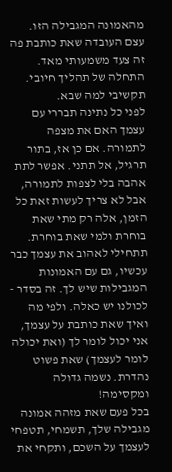מהאמונה המגבילה הזו.
עצם העובדה שאת כותבת פה זה צעד משמעותי מאד. התחלה של תהליך חיובי. תקשיבי למה שבא.
לפני כל נתינה תבררי עם עצמך האם את מצפה לתמורה. אם כן אז, בתור תרגיל, אל תתני. אפשר לתת אהבה בלי לצפות לתמורה, אבל לא צריך לעשות זאת כל הזמן, אלה רק מתי שאת בוחרת ולמי שאת בוחרת.
תתחילי לאהוב את עצמך כבר עכשיו, גם עם האמונות המגבילות שיש לך. זה בסדר - לכולנו יש כאלה. ולפי מה ואיך שאת כותבת על עצמך, אני יכול לומר לך (ואת יכולה לומר לעצמך) שאת פשוט נהדרת. נשמה גדולה ומקסימה!
בכל פעם שאת מזהה אמונה מגבילה שלך, תשמחי, תטפחי לעצמך על השכם, ותקחי את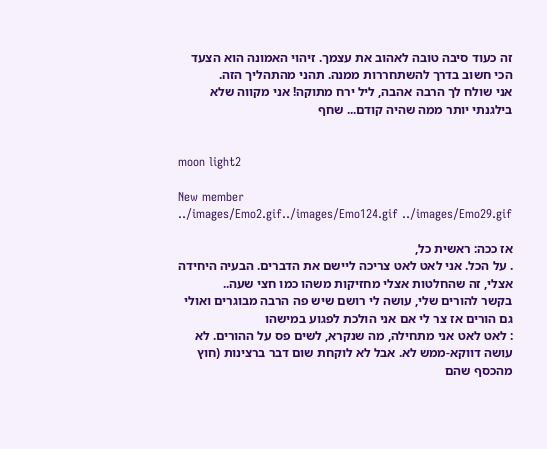זה כעוד סיבה טובה לאהוב את עצמך. זיהוי האמונה הוא הצעד הכי חשוב בדרך להשתחררות ממנה. תהני מהתהליך הזה.
אני שולח לך הרבה אהבה, ליל ירח מתוקה! אני מקווה שלא בילגנתי יותר ממה שהיה קודם... שחף


moon light2

New member
../images/Emo2.gif../images/Emo124.gif ../images/Emo29.gif

אז ככה: ראשית כל,
. על הכל. אני לאט לאט צריכה ליישם את הדברים. הבעיה היחידה אצלי, זה שהחלטות אצלי מחזיקות משהו כמו חצי שעה..
בקשר להורים שלי, עושה לי רושם שיש פה הרבה מבוגרים ואולי גם הורים אז צר לי אם אני הולכת לפגוע במישהו
: לאט לאט אני מתחילה, מה שנקרא, לשים פס על ההורים. לא עושה דווקא-ממש לא. אבל לא לוקחת שום דבר ברצינות (חוץ מהכסף שהם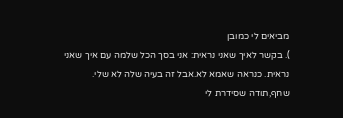מביאים לי כמובן
). בקשר לאיך שאני נראית: אני בסך הכל שלמה עם איך שאני נראית. כנראה שאמא לא.אבל זה בעיה שלה לא שלי.
שחף,תודה שסידרת לי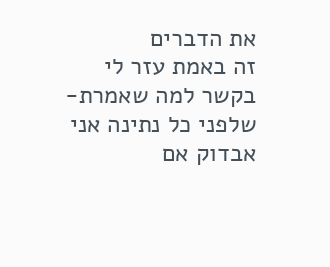את הדברים
זה באמת עזר לי
בקשר למה שאמרת-שלפני כל נתינה אני אבדוק אם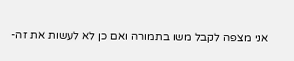אני מצפה לקבל משו בתמורה ואם כן לא לעשות את זה-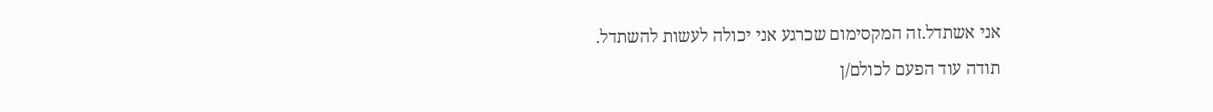אני אשתדל.זה המקסימום שכרגע אני יכולה לעשות להשתדל.
תודה עוד הפעם לכולם/ן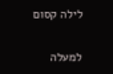לילה קסום

למעלה